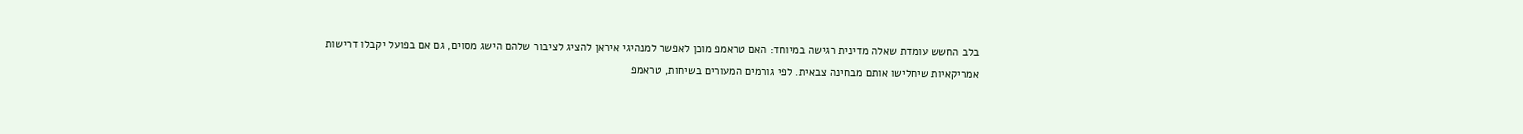בלב החשש עומדת שאלה מדינית רגישה במיוחד: האם טראמפ מוכן לאפשר למנהיגי איראן להציג לציבור שלהם הישג מסוים, גם אם בפועל יקבלו דרישות אמריקאיות שיחלישו אותם מבחינה צבאית. לפי גורמים המעורים בשיחות, טראמפ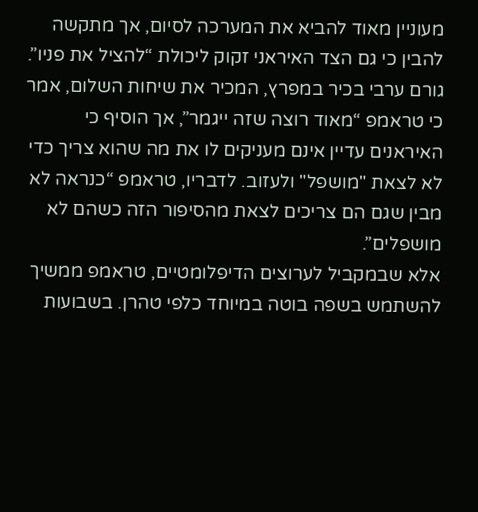מעוניין מאוד להביא את המערכה לסיום, אך מתקשה להבין כי גם הצד האיראני זקוק ליכולת “להציל את פניו”.
גורם ערבי בכיר במפרץ, המכיר את שיחות השלום, אמר כי טראמפ “מאוד רוצה שזה ייגמר”, אך הוסיף כי האיראנים עדיין אינם מעניקים לו את מה שהוא צריך כדי לא לצאת "מושפל" ולעזוב. לדבריו, טראמפ “כנראה לא מבין שגם הם צריכים לצאת מהסיפור הזה כשהם לא מושפלים”.
אלא שבמקביל לערוצים הדיפלומטיים, טראמפ ממשיך להשתמש בשפה בוטה במיוחד כלפי טהרן. בשבועות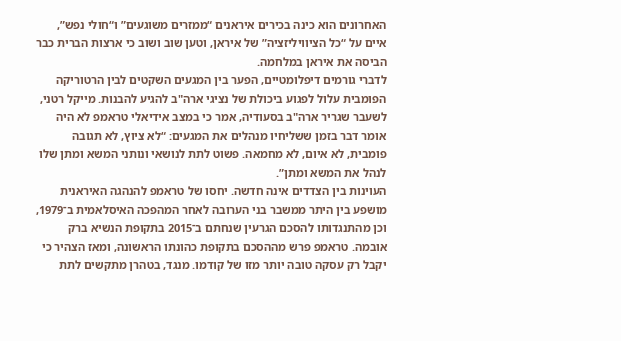האחרונים הוא כינה בכירים איראנים “ממזרים משוגעים” ו“חולי נפש”, איים על “כל הציוויליזציה” של איראן, וטען שוב ושוב כי ארצות הברית כבר הביסה את איראן במלחמה.
לדברי גורמים דיפלומטיים, הפער בין המגעים השקטים לבין הרטוריקה הפומבית עלול לפגוע ביכולת של נציגי ארה"ב להגיע להבנות. מייקל רטני, לשעבר שגריר ארה"ב בסעודיה, אמר כי במצב אידיאלי טראמפ לא היה אומר דבר בזמן ששליחיו מנהלים את המגעים: “לא ציוץ, לא תגובה פומבית, לא איום, לא מחמאה. פשוט לתת לנושאי ונותני המשא ומתן שלו לנהל את המשא ומתן”.
העוינות בין הצדדים אינה חדשה. יחסו של טראמפ להנהגה האיראנית מושפע בין היתר ממשבר בני הערובה לאחר המהפכה האיסלאמית ב־1979, וכן מהתנגדותו להסכם הגרעין שנחתם ב־2015 בתקופת הנשיא ברק אובמה. טראמפ פרש מההסכם בתקופת כהונתו הראשונה, ומאז הצהיר כי יקבל רק עסקה טובה יותר מזו של קודמו. מנגד, בטהרן מתקשים לתת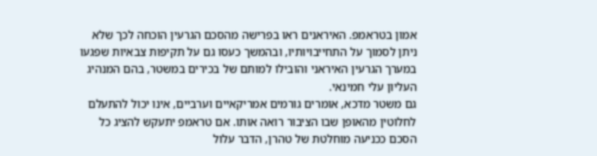אמון בטראמפ. האיראנים ראו בפרישה מהסכם הגרעין הוכחה לכך שלא ניתן לסמוך על התחייבויותיו, ובהמשך כעסו גם על תקיפות צבאיות שפגעו במערך הגרעין האיראני והובילו למותם של בכירים במשטר, בהם המנהיג העליון עלי חמינאי.
גם משטר מדכא, אומרים גורמים אמריקאיים וערביים, אינו יכול להתעלם לחלוטין מהאופן שבו הציבור רואה אותו. אם טראמפ יתעקש להציג כל הסכם ככניעה מוחלטת של טהרן, הדבר עלול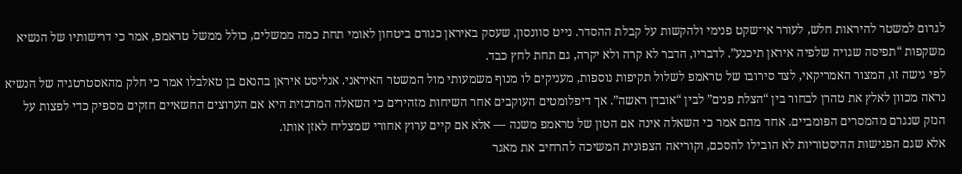לגרום למשטר להיראות חלש, לעורר אי־שקט פנימי ולהקשות על קבלת ההסדר. נייט סוונסון, שעסק באיראן כגורם ביטחון לאומי תחת כמה ממשלים, כולל ממשל טראמפ, אמר כי דרישותיו של הנשיא משקפות “תפיסה שגויה שלפיה איראן תיכנע”. לדבריו, הדבר לא קרה ולא יקרה, גם תחת לחץ כבד.
לפי גישה זו, המצור האמריקאי, לצד סירובו של טראמפ לשלול תקיפות נוספות, מעניקים לו מנוף משמעותי מול המשטר האיראני. אנליסט איראן בהנאם בן טאלבלו אמר כי חלק מהאסטרטגיה של הנשיא נראה מכוון לאלץ את טהרן לבחור בין “הצלת פנים” לבין “אובדן ראשה”. אך דיפלומטים העוקבים אחר השיחות מזהירים כי השאלה המרכזית היא אם הערוצים החשאיים חזקים מספיק כדי לפצות על הנזק שנגרם מהמסרים הפומביים. אחד מהם אמר כי השאלה אינה אם הטון של טראמפ משנה — אלא אם קיים ערוץ אחורי שמצליח לאזן אותו.
אלא שגם הפגישות ההיסטוריות לא הובילו להסכם, וקוריאה הצפונית המשיכה להרחיב את מאגר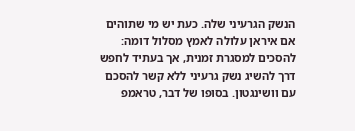הנשק הגרעיני שלה. כעת יש מי שתוהים אם איראן עלולה לאמץ מסלול דומה: להסכים למסגרת זמנית, אך בעתיד לחפש דרך להשיג נשק גרעיני ללא קשר להסכם עם וושינגטון. בסופו של דבר, טראמפ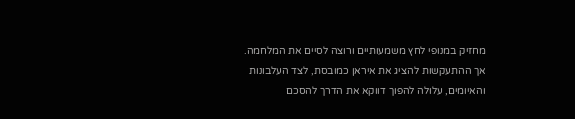מחזיק במנופי לחץ משמעותיים ורוצה לסיים את המלחמה. אך ההתעקשות להציג את איראן כמובסת, לצד העלבונות והאיומים, עלולה להפוך דווקא את הדרך להסכם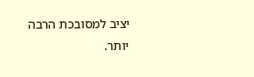יציב למסובכת הרבה יותר.